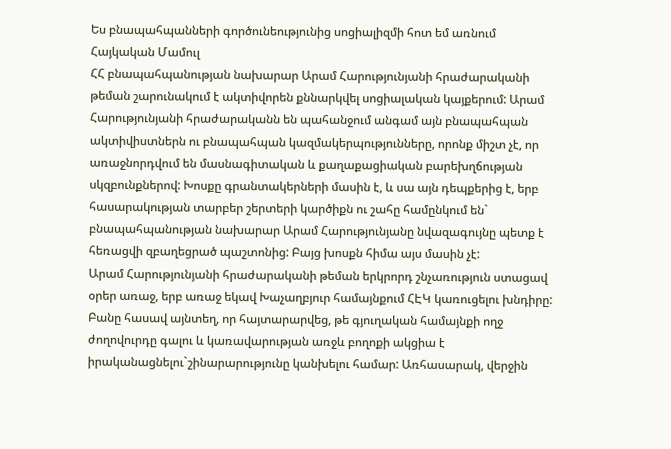Ես բնապահպանների գործունեությունից սոցիալիզմի հոտ եմ առնում
Հայկական Մամուլ
ՀՀ բնապահպանության նախարար Արամ Հարությունյանի հրաժարականի թեման շարունակում է ակտիվորեն քննարկվել սոցիալական կայքերում: Արամ Հարությունյանի հրաժարականն են պահանջում անգամ այն բնապահպան ակտիվիստներն ու բնապահպան կազմակերպությունները, որոնք միշտ չէ, որ առաջնորդվում են մասնագիտական և քաղաքացիական բարեխղճության սկզբունքներով: Խոսքը գրանտակերների մասին է, և սա այն դեպքերից է, երբ հասարակության տարբեր շերտերի կարծիքն ու շահը համընկում են` բնապահպանության նախարար Արամ Հարությունյանը նվազագույնը պետք է հեռացվի զբաղեցրած պաշտոնից: Բայց խոսքն հիմա այս մասին չէ:
Արամ Հարությունյանի հրաժարականի թեման երկրորդ շնչառություն ստացավ օրեր առաջ, երբ առաջ եկավ Խաչաղբյուր համայնքում ՀԷԿ կառուցելու խնդիրը: Բանը հասավ այնտեղ, որ հայտարարվեց, թե գյուղական համայնքի ողջ ժողովուրդը գալու և կառավարության առջև բողոքի ակցիա է իրականացնելու`շինարարությունը կանխելու համար: Առհասարակ, վերջին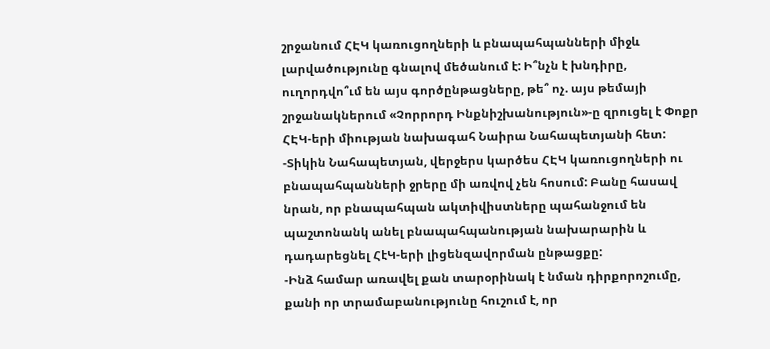շրջանում ՀԷԿ կառուցողների և բնապահպանների միջև լարվածությունը գնալով մեծանում է: Ի՞նչն է խնդիրը, ուղորդվո՞ւմ են այս գործընթացները, թե՞ ոչ. այս թեմայի շրջանակներում «Չորրորդ Ինքնիշխանություն»-ը զրուցել է Փոքր ՀԷԿ-երի միության նախագահ Նաիրա Նահապետյանի հետ:
-Տիկին Նահապետյան, վերջերս կարծես ՀԷԿ կառուցողների ու բնապահպանների ջրերը մի առվով չեն հոսում: Բանը հասավ նրան, որ բնապահպան ակտիվիստները պահանջում են պաշտոնանկ անել բնապահպանության նախարարին և դադարեցնել ՀէԿ-երի լիցենզավորման ընթացքը:
-Ինձ համար առավել քան տարօրինակ է նման դիրքորոշումը, քանի որ տրամաբանությունը հուշում է, որ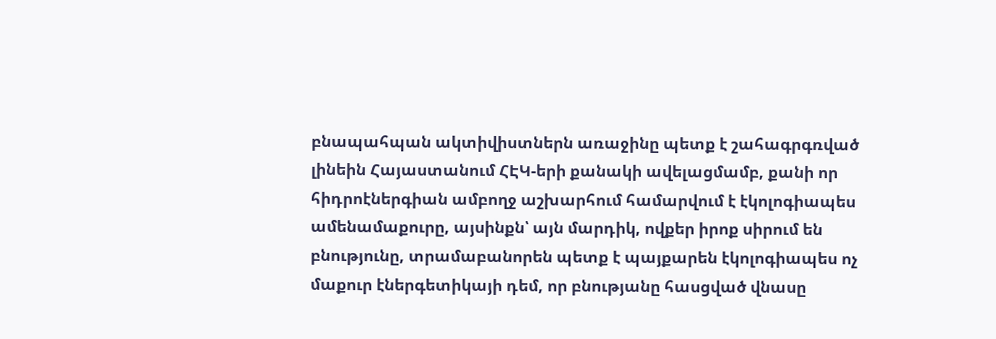բնապահպան ակտիվիստներն առաջինը պետք է շահագրգռված լինեին Հայաստանում ՀԷԿ-երի քանակի ավելացմամբ, քանի որ հիդրոէներգիան ամբողջ աշխարհում համարվում է էկոլոգիապես ամենամաքուրը, այսինքն՝ այն մարդիկ, ովքեր իրոք սիրում են բնությունը, տրամաբանորեն պետք է պայքարեն էկոլոգիապես ոչ մաքուր էներգետիկայի դեմ, որ բնությանը հասցված վնասը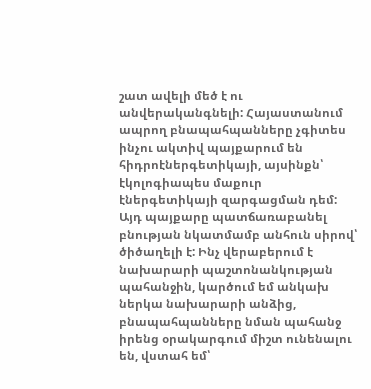շատ ավելի մեծ է ու անվերականգնելի: Հայաստանում ապրող բնապահպանները չգիտես ինչու ակտիվ պայքարում են հիդրոէներգետիկայի, այսինքն՝ էկոլոգիապես մաքուր էներգետիկայի զարգացման դեմ: Այդ պայքարը պատճառաբանել բնության նկատմամբ անհուն սիրով՝ ծիծաղելի է: Ինչ վերաբերում է նախարարի պաշտոնանկության պահանջին, կարծում եմ անկախ ներկա նախարարի անձից, բնապահպանները նման պահանջ իրենց օրակարգում միշտ ունենալու են, վստահ եմ՝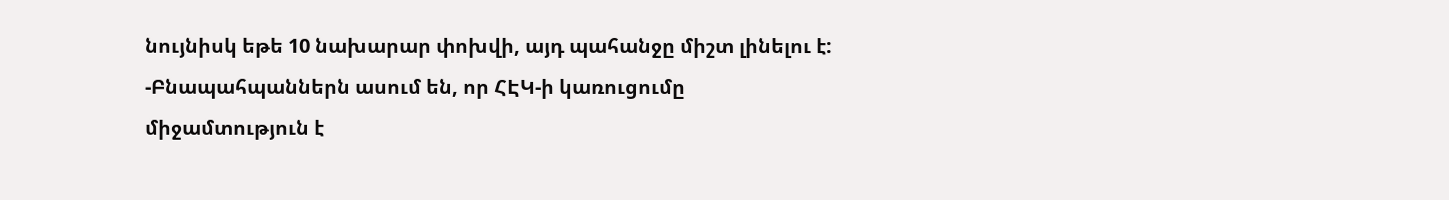նույնիսկ եթե 10 նախարար փոխվի, այդ պահանջը միշտ լինելու է:
-Բնապահպաններն ասում են, որ ՀԷԿ-ի կառուցումը միջամտություն է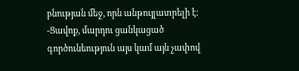բնության մեջ, որն անթույլատրելի է:
-Ցավոք, մարդու ցանկացած գործունեություն այս կամ այն չափով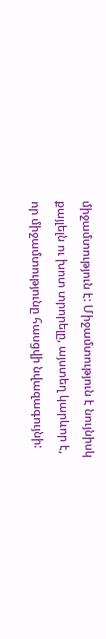միջամտություն է: Միջամտություն է նույնիսկ քայլելն ու խոտ տրորելը, այստեղ կարևոր է, որ միջամտությունը հասցվի նվազագույնի: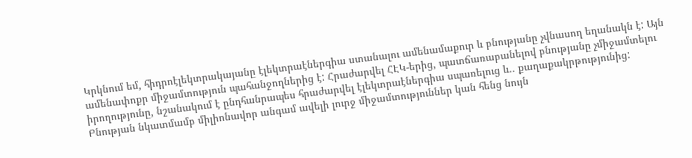Կրկնում եմ, հիդրոէլեկտրակայանը էլեկտրաէներգիա ստանալու ամենամաքուր և բնությանը չվնասող եղանակն է: Այն ամենափոքր միջամտություն պահանջողներից է: Հրաժարվել ՀԷԿ-երից, պատճառաբանելով բնությանը չմիջամտելու իրողությունը, նշանակում է ընդհանրապես հրաժարվել էլեկտրաէներգիա սպառելուց և.. քաղաքակրթությունից:
Բնության նկատմամբ միլիոնավոր անգամ ավելի լուրջ միջամտություններ կան հենց նույն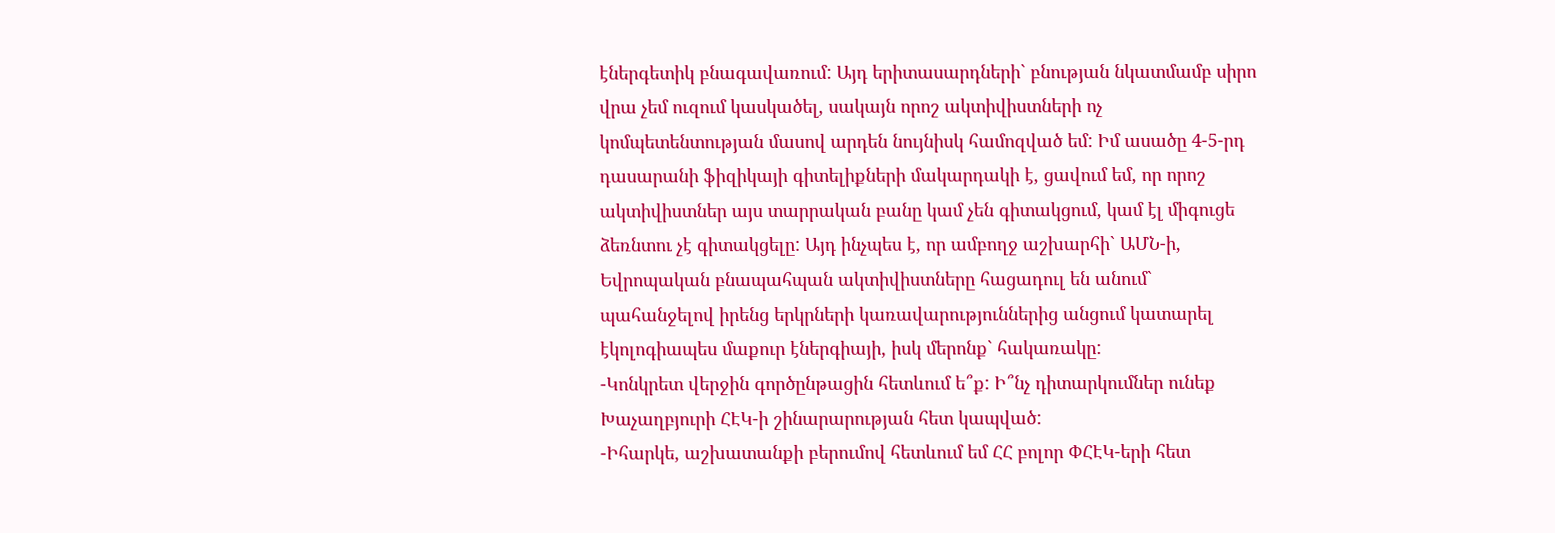էներգետիկ բնագավառում: Այդ երիտասարդների` բնության նկատմամբ սիրո վրա չեմ ուզում կասկածել, սակայն որոշ ակտիվիստների ոչ կոմպետենտության մասով արդեն նույնիսկ համոզված եմ: Իմ ասածը 4-5-րդ դասարանի ֆիզիկայի գիտելիքների մակարդակի է, ցավում եմ, որ որոշ ակտիվիստներ այս տարրական բանը կամ չեն գիտակցում, կամ էլ միգուցե ձեռնտու չէ գիտակցելը: Այդ ինչպես է, որ ամբողջ աշխարհի` ԱՄՆ-ի, Եվրոպական բնապահպան ակտիվիստները հացադուլ են անում` պահանջելով իրենց երկրների կառավարություններից անցում կատարել էկոլոգիապես մաքուր էներգիայի, իսկ մերոնք` հակառակը:
-Կոնկրետ վերջին գործընթացին հետևում ե՞ք: Ի՞նչ դիտարկումներ ունեք Խաչաղբյուրի ՀԷԿ-ի շինարարության հետ կապված:
-Իհարկե, աշխատանքի բերումով հետևում եմ ՀՀ բոլոր ՓՀԷԿ-երի հետ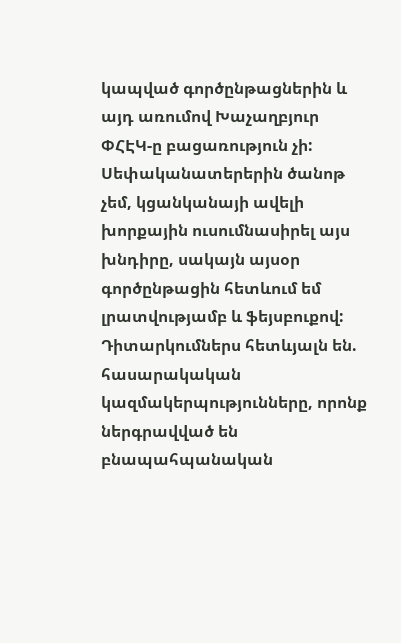կապված գործընթացներին և այդ առումով Խաչաղբյուր ՓՀԷԿ-ը բացառություն չի: Սեփականատերերին ծանոթ չեմ, կցանկանայի ավելի խորքային ուսումնասիրել այս խնդիրը, սակայն այսօր գործընթացին հետևում եմ լրատվությամբ և ֆեյսբուքով: Դիտարկումներս հետևյալն են. հասարակական կազմակերպությունները, որոնք ներգրավված են բնապահպանական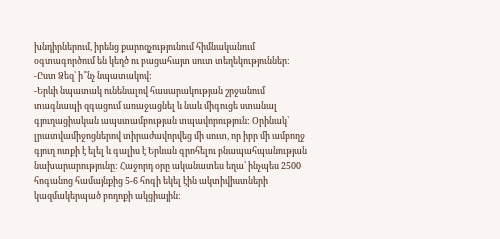խնդիրներում, իրենց քարոզչությունում հիմնականում օգտագործում են կեղծ ու բացահայտ սուտ տեղեկություններ:
-Ըստ Ձեզ՝ ի՞նչ նպատակով:
-Երևի նպատակ ունենալով հասարակության շրջանում տագնապի զգացում առաջացնել և նաև միգուցե ստանալ գյուղացիական ապստամբության տպավորություն: Օրինակ՝ լրատվամիջոցներով տիրաժավորվեց մի սուտ, որ իբր մի ամբողջ գյուղ ոտքի է ելել և գալիս է Երևան գրոհելու բնապահպանության նախարարությունը: Հաջորդ օրը ականատես եղա՝ ինչպես 2500 հոգանոց համայնքից 5-6 հոգի եկել էին ակտիվիստների կազմակերպած բողոքի ակցիային: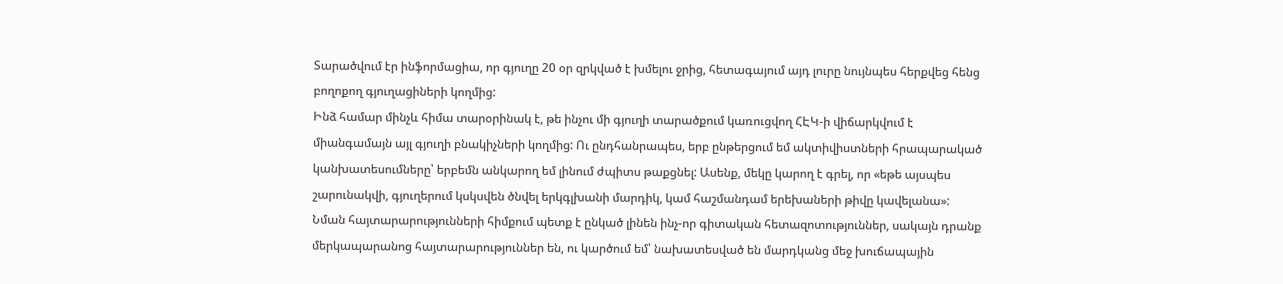Տարածվում էր ինֆորմացիա, որ գյուղը 20 օր զրկված է խմելու ջրից, հետագայում այդ լուրը նույնպես հերքվեց հենց բողոքող գյուղացիների կողմից:
Ինձ համար մինչև հիմա տարօրինակ է, թե ինչու մի գյուղի տարածքում կառուցվող ՀԷԿ-ի վիճարկվում է միանգամայն այլ գյուղի բնակիչների կողմից: Ու ընդհանրապես, երբ ընթերցում եմ ակտիվիստների հրապարակած կանխատեսումները՝ երբեմն անկարող եմ լինում ժպիտս թաքցնել: Ասենք, մեկը կարող է գրել, որ «եթե այսպես շարունակվի, գյուղերում կսկսվեն ծնվել երկգլխանի մարդիկ, կամ հաշմանդամ երեխաների թիվը կավելանա»: Նման հայտարարությունների հիմքում պետք է ընկած լինեն ինչ-որ գիտական հետազոտություններ, սակայն դրանք մերկապարանոց հայտարարություններ են, ու կարծում եմ՝ նախատեսված են մարդկանց մեջ խուճապային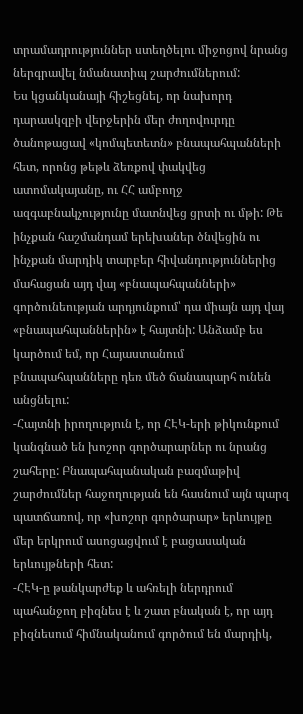տրամադրություններ ստեղծելու միջոցով նրանց ներգրավել նմանատիպ շարժումներում:
Ես կցանկանայի հիշեցնել, որ նախորդ դարասկզբի վերջերին մեր ժողովուրդը ծանոթացավ «կոմպետետն» բնապահպանների հետ, որոնց թեթև ձեռքով փակվեց ատոմակայանը, ու ՀՀ ամբողջ ազգաբնակչությունը մատնվեց ցրտի ու մթի: Թե ինչքան հաշմանդամ երեխաներ ծնվեցին ու ինչքան մարդիկ տարբեր հիվանդություններից մահացան այդ վայ «բնապահպանների» գործունեության արդյունքում՝ դա միայն այդ վայ «բնապահպաններին» է հայտնի: Անձամբ ես կարծում եմ, որ Հայաստանում բնապահպանները դեռ մեծ ճանապարհ ունեն անցնելու:
-Հայտնի իրողություն է, որ ՀԷԿ-երի թիկունքում կանգնած են խոշոր գործարարներ ու նրանց շահերը: Բնապահպանական բազմաթիվ շարժումներ հաջողության են հասնում այն պարզ պատճառով, որ «խոշոր գործարար» երևույթը մեր երկրում ասոցացվում է բացասական երևույթների հետ:
-ՀԷԿ-ը թանկարժեք և ահռելի ներդրում պահանջող բիզնես է և շատ բնական է, որ այդ բիզնեսում հիմնականում գործում են մարդիկ,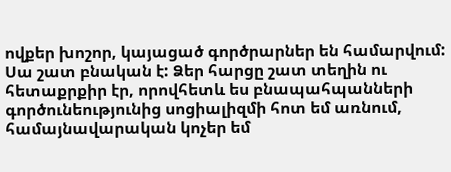ովքեր խոշոր, կայացած գործրարներ են համարվում: Սա շատ բնական է: Ձեր հարցը շատ տեղին ու հետաքրքիր էր, որովհետև ես բնապահպանների գործունեությունից սոցիալիզմի հոտ եմ առնում, համայնավարական կոչեր եմ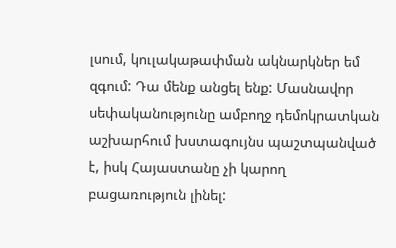լսում, կուլակաթափման ակնարկներ եմ զգում: Դա մենք անցել ենք: Մասնավոր սեփականությունը ամբողջ դեմոկրատկան աշխարհում խստագույնս պաշտպանված է, իսկ Հայաստանը չի կարող բացառություն լինել: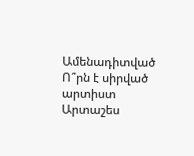Ամենադիտված
Ո՞րն է սիրված արտիստ Արտաշես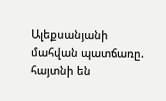Ալեքսանյանի մահվան պատճառը. հայտնի են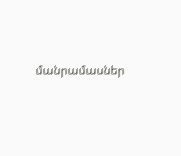մանրամասներ